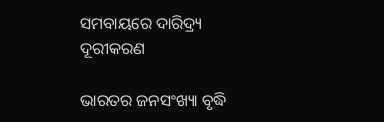ସମବାୟରେ ଦାରିଦ୍ର୍ୟ ଦୂରୀକରଣ

ଭାରତର ଜନସଂଖ୍ୟା ବୃଦ୍ଧି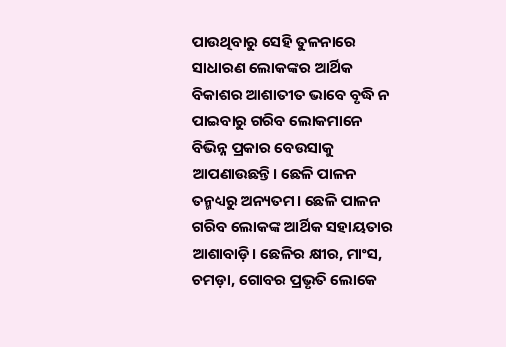ପାଉଥିବାରୁ ସେହି ତୁଳନାରେ ସାଧାରଣ ଲୋକଙ୍କର ଆର୍ଥିକ ବିକାଶର ଆଶାତୀତ ଭାବେ ବୃଦ୍ଧି ନ ପାଇବାରୁ ଗରିବ ଲୋକମାନେ ବିଭିନ୍ନ ପ୍ରକାର ବେଉସାକୁ ଆପଣାଉଛନ୍ତି। ଛେଳି ପାଳନ ତନ୍ମଧ୍ୟରୁ ଅନ୍ୟତମ। ଛେଳି ପାଳନ ଗରିବ ଲୋକଙ୍କ ଆର୍ଥିକ ସହାୟତାର ଆଶାବାଡ଼ି। ଛେଳିର କ୍ଷୀର, ମାଂସ, ଚମଡ଼ା, ଗୋବର ପ୍ରଭୃତି ଲୋକେ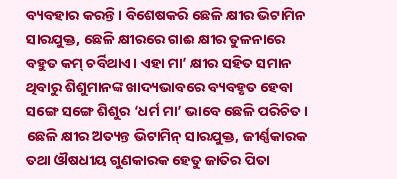ବ୍ୟବହାର କରନ୍ତି। ବିଶେଷକରି ଛେଳି କ୍ଷୀର ଭିଟାମିନ ସାରଯୁକ୍ତ, ଛେଳି କ୍ଷୀରରେ ଗାଈ କ୍ଷୀର ତୁଳନାରେ ବହୁତ କମ୍‌ ଚର୍ବିଥାଏ। ଏହା ମା’ କ୍ଷୀର ସହିତ ସମାନ ଥିବାରୁ ଶିଶୁମାନଙ୍କ ଖାଦ୍ୟଭାବରେ ବ୍ୟବହୃତ ହେବା ସଙ୍ଗେ ସଙ୍ଗେ ଶିଶୁର ‘ଧର୍ମ ମା’ ଭାବେ ଛେଳି ପରିଚିତ। ଛେଳି କ୍ଷୀର ଅତ୍ୟନ୍ତ ଭିଟାମିନ୍‌ ସାରଯୁକ୍ତ, ଜୀର୍ଣ୍ଣକାରକ ତଥା ଔଷଧୀୟ ଗୁଣକାରକ ହେତୁ ଜାତିର ପିତା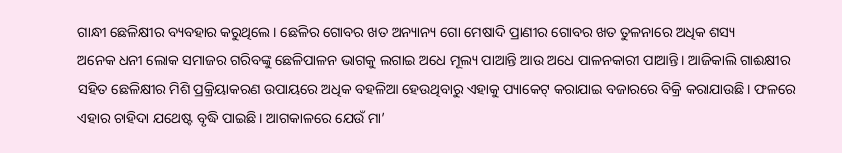ଗାନ୍ଧୀ ଛେଳିକ୍ଷୀର ବ୍ୟବହାର କରୁଥିଲେ। ଛେଳିର ଗୋବର ଖତ ଅନ୍ୟାନ୍ୟ ଗୋ ମେଷାଦି ପ୍ରାଣୀର ଗୋବର ଖତ ତୁଳନାରେ ଅଧିକ ଶସ୍ୟ
ଅନେକ ଧନୀ ଲୋକ ସମାଜର ଗରିବଙ୍କୁ ଛେଳିପାଳନ ଭାଗକୁ ଲଗାଇ ଅଧେ ମୂଲ୍ୟ ପାଆନ୍ତି ଆଉ ଅଧେ ପାଳନକାରୀ ପାଆନ୍ତି। ଆଜିକାଲି ଗାଈକ୍ଷୀର ସହିତ ଛେଳିକ୍ଷୀର ମିଶି ପ୍ରକ୍ରିୟାକରଣ ଉପାୟରେ ଅଧିକ ବହଳିଆ ହେଉଥିବାରୁ ଏହାକୁ ପ୍ୟାକେଟ୍‌ କରାଯାଇ ବଜାରରେ ବିକ୍ରି କରାଯାଉଛି। ଫଳରେ ଏହାର ଚାହିଦା ଯଥେଷ୍ଟ ବୃଦ୍ଧି ପାଇଛି। ଆଗକାଳରେ ଯେଉଁ ମା’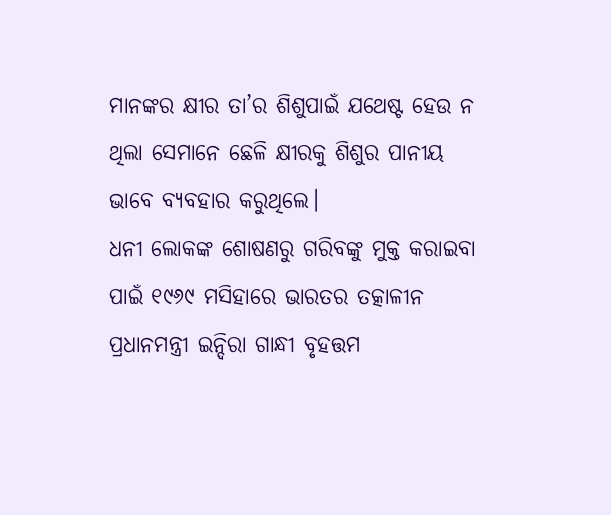ମାନଙ୍କର କ୍ଷୀର ତା’ର ଶିଶୁପାଇଁ ଯଥେଷ୍ଟ ହେଉ ନ ଥିଲା ସେମାନେ ଛେଳି କ୍ଷୀରକୁ ଶିଶୁର ପାନୀୟ ଭାବେ ବ୍ୟବହାର କରୁଥିଲେ।
ଧନୀ ଲୋକଙ୍କ ଶୋଷଣରୁ ଗରିବଙ୍କୁ ମୁକ୍ତ କରାଇବା ପାଇଁ ୧୯୬୯ ମସିହାରେ ଭାରତର ତତ୍କାଳୀନ ପ୍ରଧାନମନ୍ତ୍ରୀ ଇନ୍ଦିରା ଗାନ୍ଧୀ ବୃହତ୍ତମ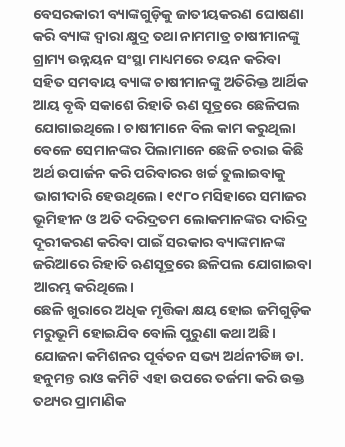ବେସରକାରୀ ବ୍ୟାଙ୍କଗୁଡ଼ିକୁ ଜାତୀୟକରଣ ଘୋଷଣା କରି ବ୍ୟାଙ୍କ ଦ୍ୱାରା କ୍ଷୁଦ୍ର ତଥା ନାମମାତ୍ର ଚାଷୀମାନଙ୍କୁ ଗ୍ରାମ୍ୟ ଉନ୍ନୟନ ସଂସ୍ଥା ମାଧ୍ୟମରେ ଚୟନ କରିବା ସହିତ ସମବାୟ ବ୍ୟାଙ୍କ ଚାଷୀମାନଙ୍କୁ ଅତିରିକ୍ତ ଆର୍ଥିକ ଆୟ ବୃଦ୍ଧି ସକାଶେ ରିହାତି ଋଣ ସୂତ୍ରରେ ଛେଳିପଲ ଯୋଗାଇଥିଲେ। ଚାଷୀମାନେ ବିଲ କାମ କରୁଥିଲା ବେଳେ ସେମାନଙ୍କର ପିଲାମାନେ ଛେଳି ଚରାଇ କିଛି ଅର୍ଥ ଉପାର୍ଜନ କରି ପରିବାରର ଖର୍ଚ୍ଚ ତୁଲାଇବାକୁ ଭାଗୀଦାରି ହେଉଥିଲେ। ୧୯୮୦ ମସିହାରେ ସମାଜର ଭୂମିହୀନ ଓ ଅତି ଦରିଦ୍ରତମ ଲୋକମାନଙ୍କର ଦାରିଦ୍ର ଦୂରୀକରଣ କରିବା ପାଇଁ ସରକାର ବ୍ୟାଙ୍କମାନଙ୍କ ଜରିଆରେ ରିହାତି ଋଣସୂତ୍ରରେ ଛଳିପଲ ଯୋଗାଇବା ଆରମ୍ଭ କରିଥିଲେ।
ଛେଳି ଖୁରାରେ ଅଧିକ ମୃତ୍ତିକା କ୍ଷୟ ହୋଇ ଜମିଗୁଡ଼ିକ ମରୁଭୂମି ହୋଇଯିବ ବୋଲି ପୁରୁଣା କଥା ଅଛି। ଯୋଜନା କମିଶନର ପୂର୍ବତନ ସଭ୍ୟ ଅର୍ଥନୀତିଜ୍ଞ ଡା. ହନୁମନ୍ତ ରାଓ କମିଟି ଏହା ଉପରେ ତର୍ଜମା କରି ଉକ୍ତ ତଥ୍ୟର ପ୍ରାମାଣିକ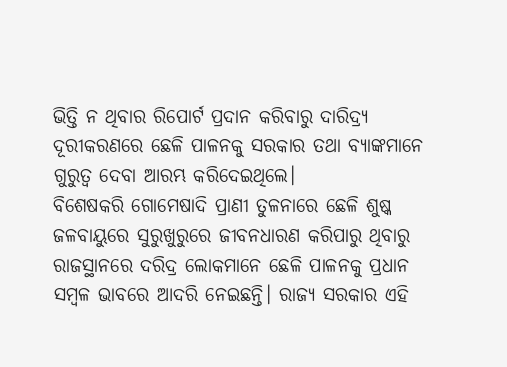ଭିତ୍ତି ନ ଥିବାର ରିପୋର୍ଟ ପ୍ରଦାନ କରିବାରୁ ଦାରିଦ୍ର୍ୟ ଦୂରୀକରଣରେ ଛେଳି ପାଳନକୁ ସରକାର ତଥା ବ୍ୟାଙ୍କମାନେ ଗୁରୁତ୍ୱ ଦେବା ଆରମ୍ଭ କରିଦେଇଥିଲେ।
ବିଶେଷକରି ଗୋମେଷାଦି ପ୍ରାଣୀ ତୁଳନାରେ ଛେଳି ଶୁଷ୍କ ଜଳବାୟୁରେ ସୁରୁଖୁରୁରେ ଜୀବନଧାରଣ କରିପାରୁ ଥିବାରୁ ରାଜସ୍ଥାନରେ ଦରିଦ୍ର ଲୋକମାନେ ଛେଳି ପାଳନକୁ ପ୍ରଧାନ ସମ୍ବଳ ଭାବରେ ଆଦରି ନେଇଛନ୍ତି। ରାଜ୍ୟ ସରକାର ଏହି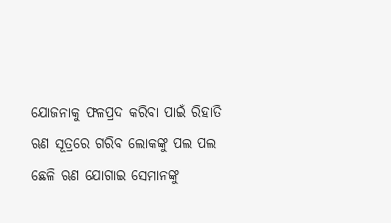ଯୋଜନାକୁ ଫଳପ୍ରଦ କରିବା ପାଇଁ ରିହାତି ଋଣ ସୂତ୍ରରେ ଗରିବ ଲୋକଙ୍କୁ ପଲ ପଲ ଛେଳି ଋଣ ଯୋଗାଇ ସେମାନଙ୍କୁ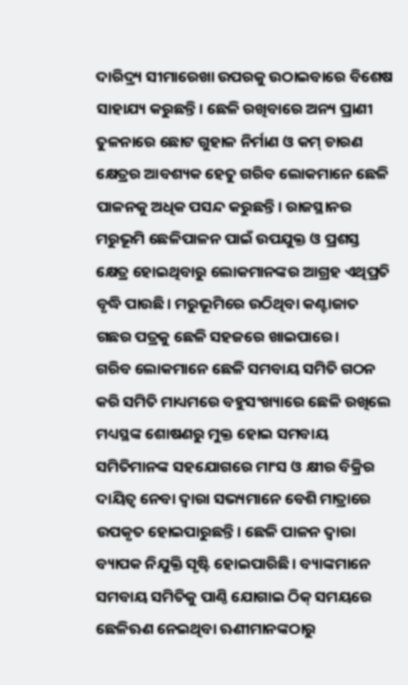ଦାରିଦ୍ର୍ୟ ସୀମାରେଖା ଉପରକୁ ଉଠାଇବାରେ ବିଶେଷ ସାହାଯ୍ୟ କରୁଛନ୍ତି। ଛେଳି ରଖିବାରେ ଅନ୍ୟ ପ୍ରାଣୀ ତୁଳନାରେ ଛୋଟ ଗୁହାଳ ନିର୍ମାଣ ଓ କମ୍‌ ଚାରଣ କ୍ଷେତ୍ରର ଆବଶ୍ୟକ ହେତୁ ଗରିବ ଲୋକମାନେ ଛେଳି ପାଳନକୁ ଅଧିକ ପସନ୍ଦ କରୁଛନ୍ତି। ରାଜସ୍ଥାନର ମରୁଭୂମି ଛେଳିପାଳନ ପାଇଁ ଉପଯୁକ୍ତ ଓ ପ୍ରଶସ୍ତ କ୍ଷେତ୍ର ହୋଇଥିବାରୁ ଲୋକମାନଙ୍କର ଆଗ୍ରହ ଏଥିପ୍ରତି ବୃଦ୍ଧି ପାଉଛି। ମରୁଭୂମିରେ ଉଠିଥିବା କଣ୍ଟାଜାତ ଗଛର ପତ୍ରକୁ ଛେଳି ସହଜରେ ଖାଇପାରେ।
ଗରିବ ଲୋକମାନେ ଛେଳି ସମବାୟ ସମିତି ଗଠନ କରି ସମିତି ମାଧ୍ୟମରେ ବହୁସଂଖ୍ୟାରେ ଛେଳି ରଖିଲେ ମଧ୍ୟସ୍ଥଙ୍କ ଶୋଷଣରୁ ମୁକ୍ତ ହୋଇ ସମବାୟ ସମିତିମାନଙ୍କ ସହଯୋଗରେ ମାଂସ ଓ କ୍ଷୀର ବିକ୍ରିର ଦାୟିତ୍ୱ ନେବା ଦ୍ୱାରା ସଭ୍ୟମାନେ ବେଶି ମାତ୍ରାରେ ଉପକୃତ ହୋଇପାରୁଛନ୍ତି। ଛେଳି ପାଳନ ଦ୍ୱାରା ବ୍ୟାପକ ନିଯୁକ୍ତି ସୃଷ୍ଟି ହୋଇପାରିଛି। ବ୍ୟାଙ୍କମାନେ ସମବାୟ ସମିତିକୁ ପାଣ୍ଠି ଯୋଗାଇ ଠିକ୍‌ ସମୟରେ ଛେଳିଋଣ ନେଇଥିବା ଋଣୀମାନଙ୍କଠାରୁ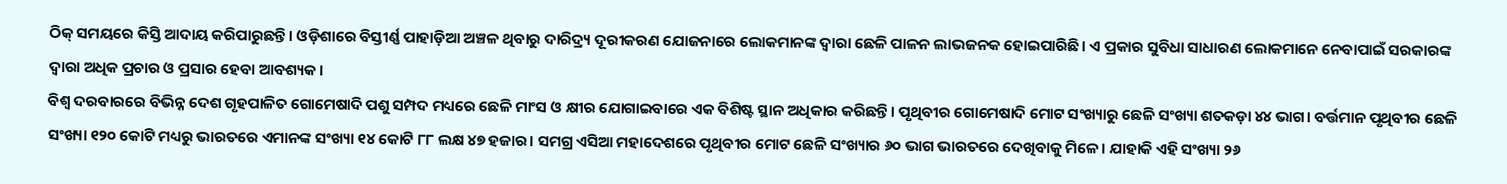ଠିକ୍‌ ସମୟରେ କିସ୍ତି ଆଦାୟ କରିପାରୁଛନ୍ତି। ଓଡ଼ିଶାରେ ବିସ୍ତୀର୍ଣ୍ଣ ପାହାଡ଼ିଆ ଅଞ୍ଚଳ ଥିବାରୁ ଦାରିଦ୍ର୍ୟ ଦୂରୀକରଣ ଯୋଜନାରେ ଲୋକମାନଙ୍କ ଦ୍ୱାରା ଛେଳି ପାଳନ ଲାଭଜନକ ହୋଇପାରିଛି। ଏ ପ୍ରକାର ସୁବିଧା ସାଧାରଣ ଲୋକମାନେ ନେବାପାଇଁ ସରକାରଙ୍କ ଦ୍ୱାରା ଅଧିକ ପ୍ରଚାର ଓ ପ୍ରସାର ହେବା ଆବଶ୍ୟକ।
ବିଶ୍ୱ ଦରବାରରେ ବିଭିନ୍ନ ଦେଶ ଗୃହପାଳିତ ଗୋମେଷାଦି ପଶୁ ସମ୍ପଦ ମଧ୍ୟରେ ଛେଳି ମାଂସ ଓ କ୍ଷୀର ଯୋଗାଇବାରେ ଏକ ବିଶିଷ୍ଟ ସ୍ଥାନ ଅଧିକାର କରିଛନ୍ତି। ପୃଥିବୀର ଗୋମେଷାଦି ମୋଟ ସଂଖ୍ୟାରୁ ଛେଳି ସଂଖ୍ୟା ଶତକଡ଼ା ୪୪ ଭାଗ। ବର୍ତ୍ତମାନ ପୃଥିବୀର ଛେଳି ସଂଖ୍ୟା ୧୨୦ କୋଟି ମଧ୍ୟରୁ ଭାରତରେ ଏମାନଙ୍କ ସଂଖ୍ୟା ୧୪ କୋଟି ୮୮ ଲକ୍ଷ ୪୭ ହଜାର। ସମଗ୍ର ଏସିଆ ମହାଦେଶରେ ପୃଥିବୀର ମୋଟ ଛେଳି ସଂଖ୍ୟାର ୬୦ ଭାଗ ଭାରତରେ ଦେଖିବାକୁ ମିଳେ। ଯାହାକି ଏହି ସଂଖ୍ୟା ୨୬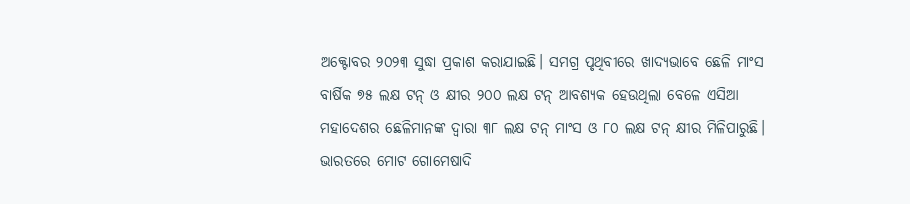ଅକ୍ଟୋବର ୨୦୨୩ ସୁଦ୍ଧା ପ୍ରକାଶ କରାଯାଇଛି। ସମଗ୍ର ପୃଥିବୀରେ ଖାଦ୍ୟଭାବେ ଛେଳି ମାଂସ ବାର୍ଷିକ ୭୫ ଲକ୍ଷ ଟନ୍‌ ଓ କ୍ଷୀର ୨୦୦ ଲକ୍ଷ ଟନ୍‌ ଆବଶ୍ୟକ ହେଉଥିଲା ବେଳେ ଏସିଆ ମହାଦେଶର ଛେଳିମାନଙ୍କ ଦ୍ୱାରା ୩୮ ଲକ୍ଷ ଟନ୍‌ ମାଂସ ଓ ୮୦ ଲକ୍ଷ ଟନ୍‌ କ୍ଷୀର ମିଳିପାରୁଛି। ଭାରତରେ ମୋଟ ଗୋମେଷାଦି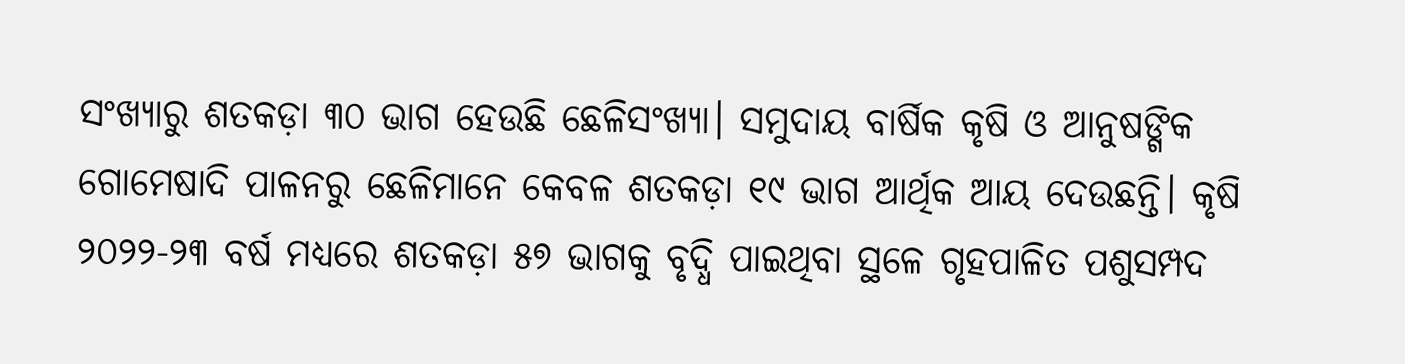ସଂଖ୍ୟାରୁ ଶତକଡ଼ା ୩୦ ଭାଗ ହେଉଛି ଛେଳିସଂଖ୍ୟା। ସମୁଦାୟ ବାର୍ଷିକ କୃଷି ଓ ଆନୁଷଙ୍ଗିକ ଗୋମେଷାଦି ପାଳନରୁ ଛେଳିମାନେ କେବଳ ଶତକଡ଼ା ୧୯ ଭାଗ ଆର୍ଥିକ ଆୟ ଦେଉଛନ୍ତି। କୃଷି ୨୦୨୨-୨୩ ବର୍ଷ ମଧ୍ୟରେ ଶତକଡ଼ା ୫୭ ଭାଗକୁ ବୃଦ୍ଧି ପାଇଥିବା ସ୍ଥଳେ ଗୃହପାଳିତ ପଶୁସମ୍ପଦ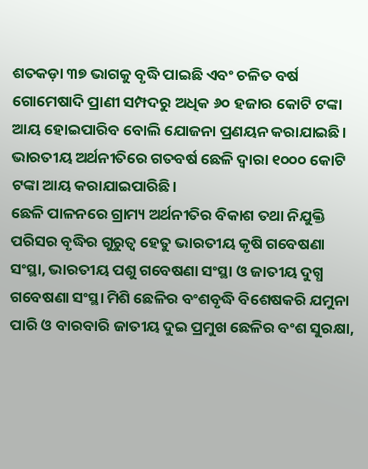ଶତକଡ଼ା ୩୭ ଭାଗକୁ ବୃଦ୍ଧି ପାଇଛି ଏବଂ ଚଳିତ ବର୍ଷ ଗୋମେଷାଦି ପ୍ରାଣୀ ସମ୍ପଦରୁ ଅଧିକ ୬୦ ହଜାର କୋଟି ଟଙ୍କା ଆୟ ହୋଇପାରିବ ବୋଲି ଯୋଜନା ପ୍ରଣୟନ କରାଯାଇଛି। ଭାରତୀୟ ଅର୍ଥନୀତିରେ ଗତବର୍ଷ ଛେଳି ଦ୍ୱାରା ୧୦୦୦ କୋଟି ଟଙ୍କା ଆୟ କରାଯାଇପାରିଛି।
ଛେଳି ପାଳନରେ ଗ୍ରାମ୍ୟ ଅର୍ଥନୀତିର ବିକାଶ ତଥା ନିଯୁକ୍ତି ପରିସର ବୃଦ୍ଧିର ଗୁରୁତ୍ୱ ହେତୁ ଭାରତୀୟ କୃଷି ଗବେଷଣା ସଂସ୍ଥା, ଭାରତୀୟ ପଶୁ ଗବେଷଣା ସଂସ୍ଥା ଓ ଜାତୀୟ ଦୁଗ୍ଧ ଗବେଷଣା ସଂସ୍ଥା ମିଶି ଛେଳିର ବଂଶବୃଦ୍ଧି ବିଶେଷକରି ଯମୁନା ପାରି ଓ ବାରବାରି ଜାତୀୟ ଦୁଇ ପ୍ରମୁଖ ଛେଳିର ବଂଶ ସୁରକ୍ଷା,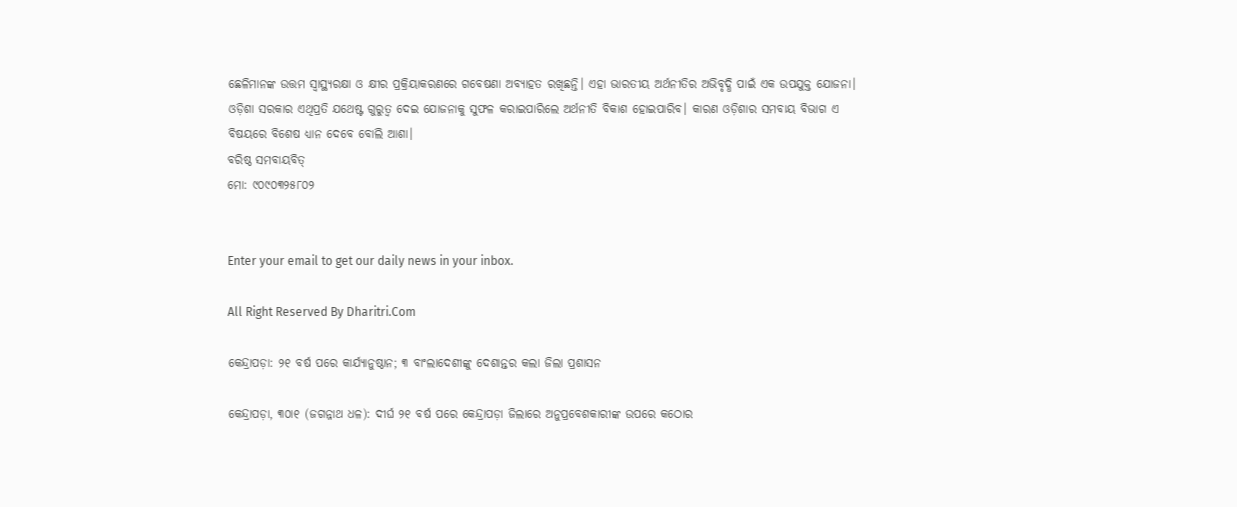ଛେଳିମାନଙ୍କ ଉତ୍ତମ ସ୍ବାସ୍ଥ୍ୟରକ୍ଷା ଓ କ୍ଷୀର ପ୍ରକ୍ରିୟାକରଣରେ ଗବେଷଣା ଅବ୍ୟାହତ ରଖିଛନ୍ତି। ଏହା ଭାରତୀୟ ଅର୍ଥନୀତିର ଅଭିବୃଦ୍ଧି ପାଇଁ ଏକ ଉପଯୁକ୍ତ ଯୋଜନା। ଓଡ଼ିଶା ସରକାର ଏଥିପ୍ରତି ଯଥେଷ୍ଟ ଗୁରୁତ୍ୱ ଦେଇ ଯୋଜନାକୁ ସୁଫଳ କରାଇପାରିଲେ ଅର୍ଥନୀତି ବିକାଶ ହୋଇପାରିବ। କାରଣ ଓଡ଼ିଶାର ସମବାୟ ବିଭାଗ ଏ ବିଷୟରେ ବିଶେଷ ଧ୍ୟାନ ଦେବେ ବୋଲି ଆଶା।
ବରିଷ୍ଠ ସମବାୟବିତ୍‌
ମୋ: ୯୦୯୦୩୨୫୮୦୨


Enter your email to get our daily news in your inbox.

All Right Reserved By Dharitri.Com

କେନ୍ଦ୍ରାପଡ଼ା: ୨୧ ବର୍ଷ ପରେ କାର୍ଯ୍ୟାନୁଷ୍ଠାନ; ୩ ବାଂଲାଦେଶୀଙ୍କୁ ଦେଶାନ୍ତର କଲା ଜିଲା ପ୍ରଶାସନ

କେନ୍ଦ୍ରାପଡ଼ା, ୩୦ା୧ (ଜଗନ୍ନାଥ ଧଳ): ଦୀର୍ଘ ୨୧ ବର୍ଷ ପରେ କେନ୍ଦ୍ରାପଡ଼ା ଜିଲାରେ ଅନୁପ୍ରବେଶକାରୀଙ୍କ ଉପରେ କଠୋର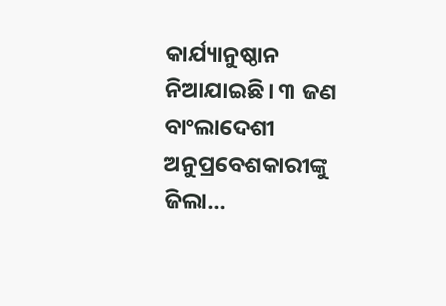କାର୍ଯ୍ୟାନୁଷ୍ଠାନ ନିଆଯାଇଛି। ୩ ଜଣ ବାଂଲାଦେଶୀ ଅନୁପ୍ରବେଶକାରୀଙ୍କୁ ଜିଲା…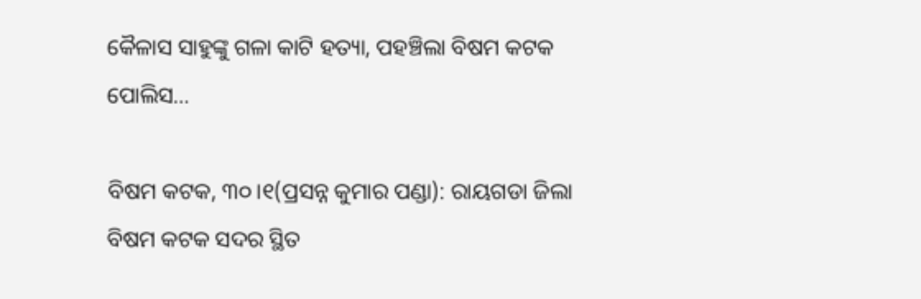କୈଳାସ ସାହୁଙ୍କୁ ଗଳା କାଟି ହତ୍ୟା, ପହଞ୍ଚିଲା ବିଷମ କଟକ ପୋଲିସ…

ବିଷମ କଟକ, ୩୦।୧(ପ୍ରସନ୍ନ କୁମାର ପଣ୍ଡା): ରାୟଗଡା ଜିଲା ବିଷମ କଟକ ସଦର ସ୍ଥିତ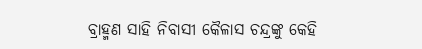ବ୍ରାହ୍ମଣ ସାହି ନିବାସୀ କୈଳାସ ଚନ୍ଦ୍ରଙ୍କୁ କେହି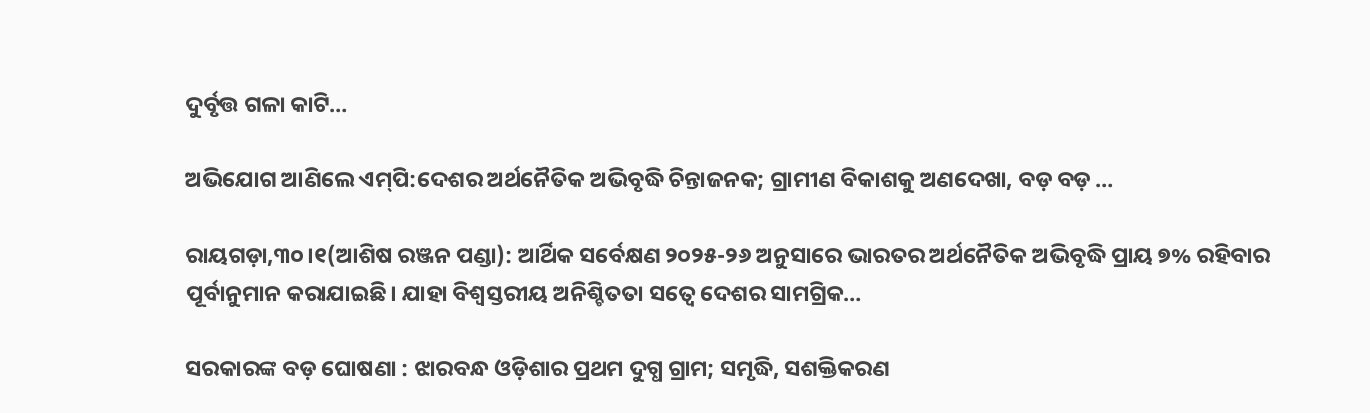ଦୁର୍ବୃତ୍ତ ଗଳା କାଟି…

ଅଭିଯୋଗ ଆଣିଲେ ଏମ୍‌ପି:ଦେଶର ଅର୍ଥନୈତିକ ଅଭିବୃଦ୍ଧି ଚିନ୍ତାଜନକ; ଗ୍ରାମୀଣ ବିକାଶକୁ ଅଣଦେଖା, ବଡ଼ ବଡ଼ …

ରାୟଗଡ଼ା,୩୦।୧(ଆଶିଷ ରଞ୍ଜନ ପଣ୍ଡା): ଆର୍ଥିକ ସର୍ବେକ୍ଷଣ ୨୦୨୫-୨୬ ଅନୁସାରେ ଭାରତର ଅର୍ଥନୈତିକ ଅଭିବୃଦ୍ଧି ପ୍ରାୟ ୭% ରହିବାର ପୂର୍ବାନୁମାନ କରାଯାଇଛି। ଯାହା ବିଶ୍ୱସ୍ତରୀୟ ଅନିଶ୍ଚିତତା ସତ୍ୱେ ଦେଶର ସାମଗ୍ରିକ…

ସରକାରଙ୍କ ବଡ଼ ଘୋଷଣା : ଝାରବନ୍ଧ ଓଡ଼ିଶାର ପ୍ରଥମ ଦୁଗ୍ଧ ଗ୍ରାମ; ସମୃଦ୍ଧି, ସଶକ୍ତିକରଣ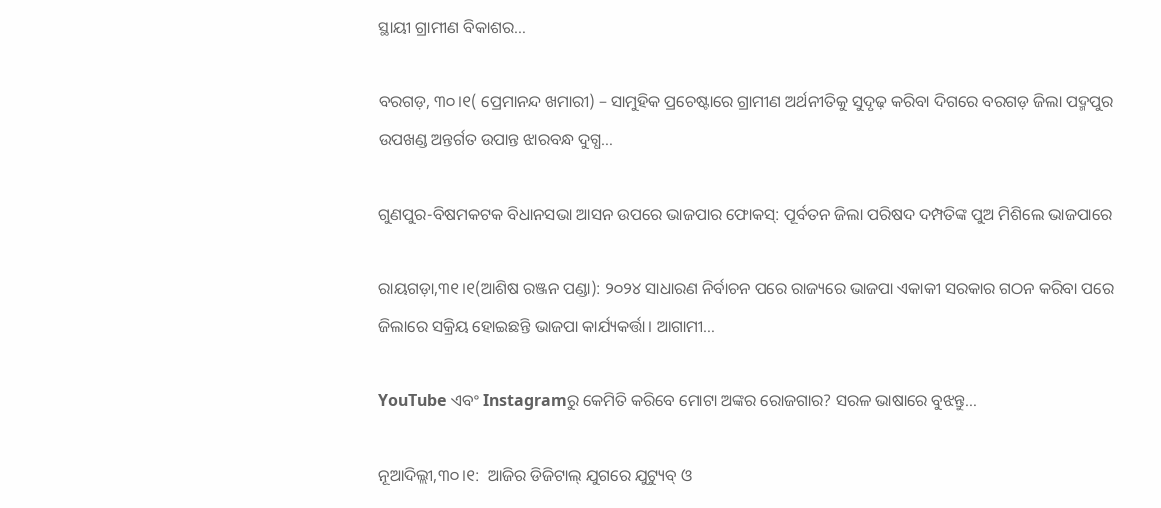ସ୍ଥାୟୀ ଗ୍ରାମୀଣ ବିକାଶର…

ବରଗଡ଼, ୩୦।୧( ପ୍ରେମାନନ୍ଦ ଖମାରୀ) – ସାମୁହିକ ପ୍ରଚେଷ୍ଟାରେ ଗ୍ରାମୀଣ ଅର୍ଥନୀତିକୁ ସୁଦୃଢ଼ କରିବା ଦିଗରେ ବରଗଡ଼ ଜିଲା ପଦ୍ମପୁର ଉପଖଣ୍ଡ ଅନ୍ତର୍ଗତ ଉପାନ୍ତ ଝାରବନ୍ଧ ଦୁଗ୍ଧ…

ଗୁଣପୁର-ବିଷମକଟକ ବିଧାନସଭା ଆସନ ଉପରେ ଭାଜପାର ଫୋକସ୍‌: ପୂର୍ବତନ ଜିଲା ପରିଷଦ ଦମ୍ପତିଙ୍କ ପୁଅ ମିଶିଲେ ଭାଜପାରେ

ରାୟଗଡ଼ା,୩୧।୧(ଆଶିଷ ରଞ୍ଜନ ପଣ୍ଡା): ୨୦୨୪ ସାଧାରଣ ନିର୍ବାଚନ ପରେ ରାଜ୍ୟରେ ଭାଜପା ଏକାକୀ ସରକାର ଗଠନ କରିବା ପରେ ଜିଲାରେ ସକ୍ରିୟ ହୋଇଛନ୍ତି ଭାଜପା କାର୍ଯ୍ୟକର୍ତ୍ତା। ଆଗାମୀ…

YouTube ଏବଂ Instagramରୁ କେମିତି କରିବେ ମୋଟା ଅଙ୍କର ରୋଜଗାର? ସରଳ ଭାଷାରେ ବୁଝନ୍ତୁ…

ନୂଆଦିଲ୍ଲୀ,୩୦।୧:  ଆଜିର ଡିଜିଟାଲ୍ ଯୁଗରେ ଯୁଟ୍ୟୁବ୍ ଓ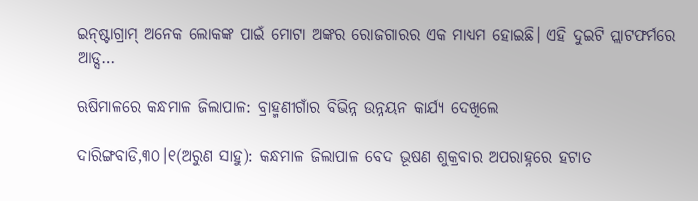ଇନ୍‌ଷ୍ଟାଗ୍ରାମ୍ ଅନେକ ଲୋକଙ୍କ ପାଇଁ ମୋଟା ଅଙ୍କର ରୋଜଗାରର ଏକ ମାଧ୍ୟମ ହୋଇଛି। ଏହି ଦୁଇଟି ପ୍ଲାଟଫର୍ମରେ ଆଡ୍ସ…

ଋଷିମାଳରେ କନ୍ଧମାଳ ଜିଲାପାଳ: ବ୍ରାହ୍ମଣୀଗାଁର ବିଭିନ୍ନ ଉନ୍ନୟନ କାର୍ଯ୍ୟ ଦେଖିଲେ

ଦାରିଙ୍ଗବାଡି,୩୦।୧(ଅରୁଣ ସାହୁ): କନ୍ଧମାଳ ଜିଲାପାଳ ବେଦ ଭୂଷଣ ଶୁକ୍ରବାର ଅପରାହ୍ନରେ ହଟାତ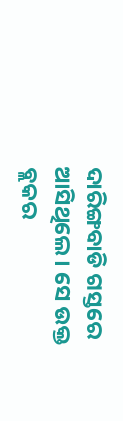ଦାରିଙ୍ଗବାଡି ଗସ୍ତରେ ଆସିଥିଲେ। ସେ ଉକ୍ତ ବ୍ଲକର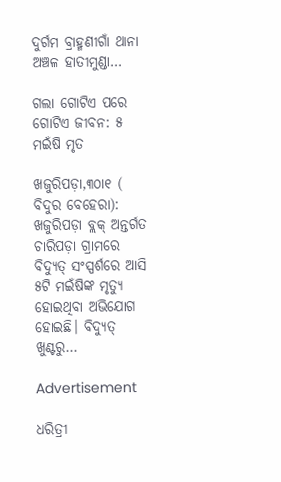ଦୁର୍ଗମ ବ୍ରାହ୍ମଣୀଗାଁ ଥାନା ଅଞ୍ଚଳ ହାତୀମୁଣ୍ଡା…

ଗଲା ଗୋଟିଏ ପରେ ଗୋଟିଏ ଜୀବନ: ୫ ମଇଁଷି ମୃତ

ଖଜୁରିପଡ଼ା,୩୦ା୧ ( ବିଦୁର ବେହେରା): ଖଜୁରିପଡ଼ା ବ୍ଲକ୍‌ ଅନ୍ତର୍ଗତ ଚାରିପଡ଼ା ଗ୍ରାମରେ ବିଦ୍ୟୁତ୍‌ ସଂସ୍ପର୍ଶରେ ଆସି ୫ଟି ମଇଁଷିଙ୍କ ମୃତ୍ୟୁ ହୋଇଥିବା ଅଭିଯୋଗ ହୋଇଛି। ବିଦ୍ୟୁତ୍‌ ଖୁଣ୍ଟରୁ…

Advertisement

ଧରିତ୍ରୀ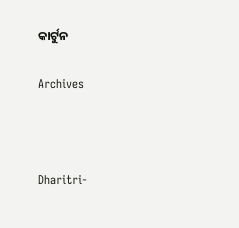କାର୍ଟୁନ

Archives



Dharitri-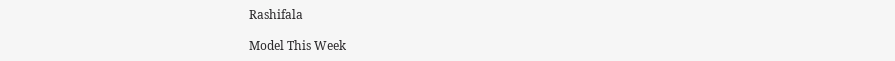Rashifala

Model This Week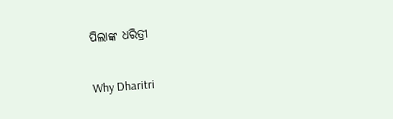ପିଲାଙ୍କ ଧରିତ୍ରୀ

Why Dharitri